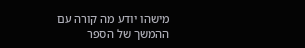מישהו יודע מה קורה עם ההמשך של הספר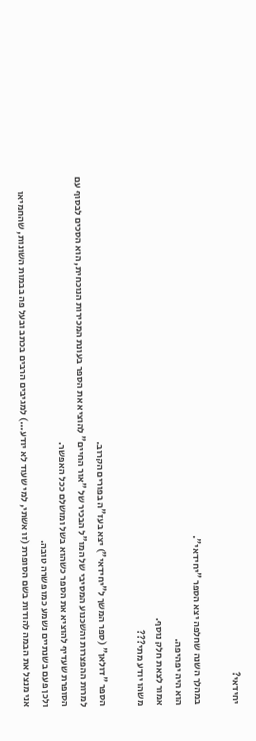יחידאי?

במהלך השנה שחלפה יצא הספר "יחידאי".
הוא היה יפהיפה.
אמור לצאת חלק נוסף.
משהו יודע מתי???

הספר "דולאן" (ספר המשך ל"יחידאי") יצא בעז"ה בפורים הקרוב.
למרות ההפצרות והשכנוע המסיבי של המו"ל הבכיר של "אור החיים" להוציא את הספר בעונת המכירות הנוכחית, הוא הסכים לבסוף עם הסופרת שעדיף להוציא את הספר כשהוא בשל ומושלם ככל האפשר.
ולכן פעם בשנתיים נשמע כמו פשרה טובה.
אני מנצל את הבמה להודות בשם הסופרת (זו אשתי, למי שעוד לא יודע...) למגיבים הרבים בכתב ובעל פה בבמות השונות, שהחמיאו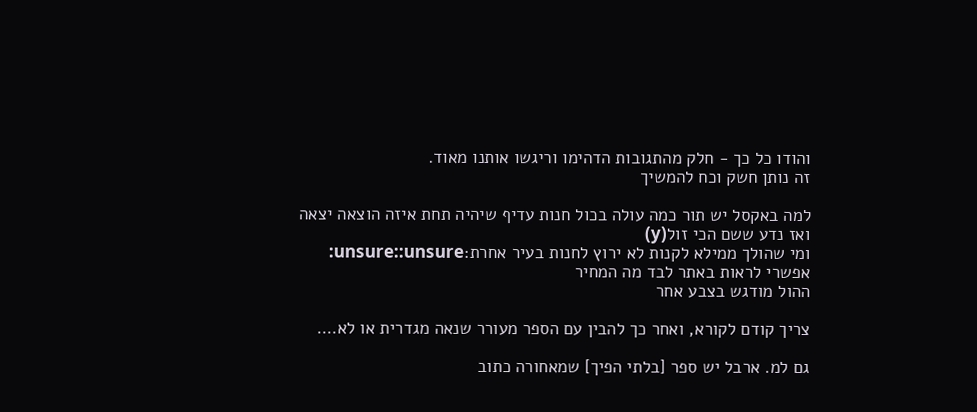והודו כל כך - חלק מהתגובות הדהימו וריגשו אותנו מאוד.
זה נותן חשק וכח להמשיך

למה באקסל יש תור כמה עולה בכול חנות עדיף שיהיה תחת איזה הוצאה יצאה ואז נדע ששם הכי זול(y)
ומי שהולך ממילא לקנות לא ירוץ לחנות בעיר אחרת:unsure::unsure:
אפשרי לראות באתר לבד מה המחיר
ההול מודגש בצבע אחר

צריך קודם לקורא, ואחר כך להבין עם הספר מעורר שנאה מגדרית או לא….

גם למ. ארבל יש ספר [בלתי הפיך] שמאחורה כתוב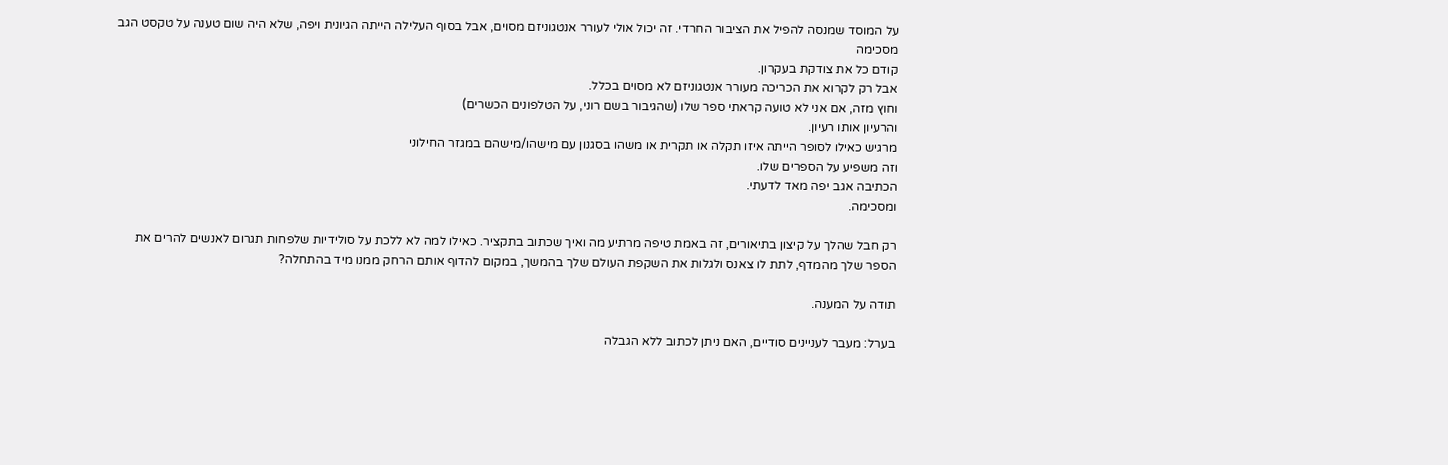על המוסד שמנסה להפיל את הציבור החרדי. זה יכול אולי לעורר אנטגוניזם מסוים, אבל בסוף העלילה הייתה הגיונית ויפה, שלא היה שום טענה על טקסט הגב
מסכימה
קודם כל את צודקת בעקרון.
אבל רק לקרוא את הכריכה מעורר אנטגוניזם לא מסוים בכלל.
וחוץ מזה, אם אני לא טועה קראתי ספר שלו (שהגיבור בשם רוני, על הטלפונים הכשרים)
והרעיון אותו רעיון.
מרגיש כאילו לסופר הייתה איזו תקלה או תקרית או משהו בסגנון עם מישהו/מישהם במגזר החילוני
וזה משפיע על הספרים שלו.
הכתיבה אגב יפה מאד לדעתי.
ומסכימה.

רק חבל שהלך על קיצון בתיאורים, זה באמת טיפה מרתיע מה ואיך שכתוב בתקציר. כאילו למה לא ללכת על סולידיות שלפחות תגרום לאנשים להרים את הספר שלך מהמדף, לתת לו צאנס ולגלות את השקפת העולם שלך בהמשך, במקום להדוף אותם הרחק ממנו מיד בהתחלה?

תודה על המענה.

בערל: מעבר לעניינים סודיים, האם ניתן לכתוב ללא הגבלה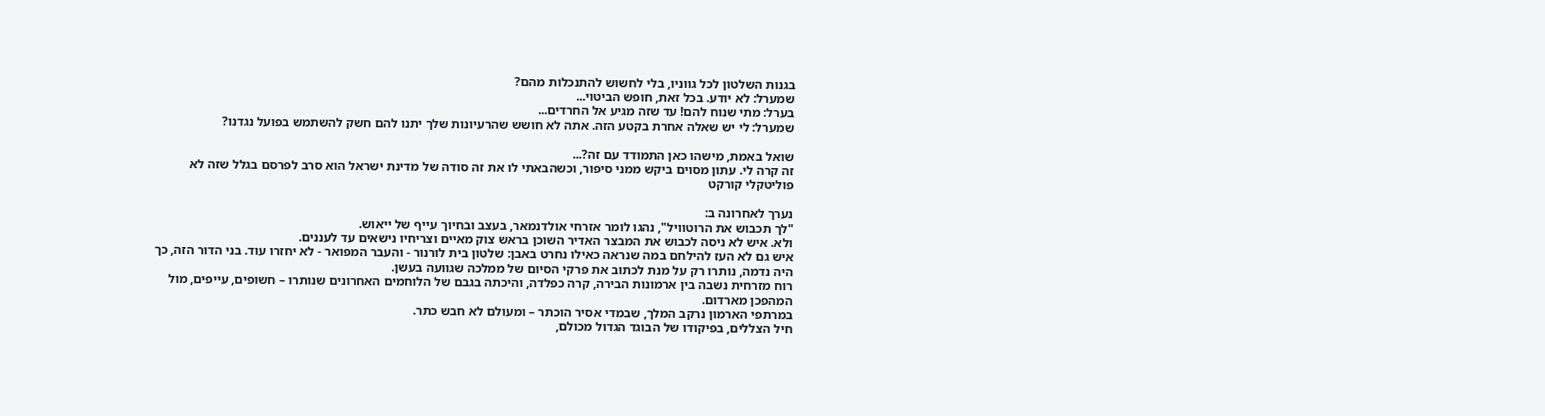בגנות השלטון לכל גווניו, בלי לחשוש להתנכלות מהם?
שמערל: לא יודע. בכל זאת, חופש הביטוי...
בערל: מתי שנוח להם! עד שזה מגיע אל החרדים...
שמערל: לי יש שאלה אחרת בקטע הזה. אתה לא חושש שהרעיונות שלך יתנו להם חשק להשתמש בפועל נגדנו?

שואל באמת, מישהו כאן התמודד עם זה?...
זה קרה לי. עתון מסוים ביקש ממני סיפור, וכשהבאתי לו את זה סודה של מדינת ישראל הוא סרב לפרסם בגלל שזה לא פוליטקלי קורקט

נערך לאחרונה ב:
"לך תכבוש את הרוטוויל", נהגו לומר אזרחי אולדנמאר, בעצב ובחיוך עייף של ייאוש.
ולא. איש לא ניסה לכבוש את המבצר האדיר השוכן בראש צוק מאיים וצריחיו נישאים עד לעננים.
איש גם לא העז להילחם במה שנראה כאילו נחרט באבן: שלטון בית לורנור - והעבר המפואר - לא יחזרו עוד. בני הדור הזה, כך היה נדמה, נותרו רק על מנת לכתוב את פרקי הסיום של ממלכה שגוועה בעשן.
רוח מזרחית נשבה בין ארמונות הבירה, קרה כפלדה, והיכתה בגבם של הלוחמים האחרונים שנותרו – חשופים, עייפים, מול המהפכן מארדום.
במרתפי הארמון נרקב המלך, שבמדי אסיר הוכתר – ומעולם לא חבש כתר.
חיל הצללים, בפיקודו של הבוגד הגדול מכולם,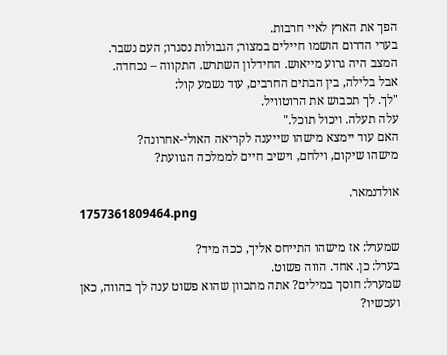הפך את הארץ לאיי חרבות.
בערי הדרום הושמו חיילים במצור; הגבולות נסגרו; העם נשבר.
המצב היה גרוע מייאוש. החידלון השתרש. התקווה – נכחדה.
אבל בלילה, בין הבתים החרבים, עוד נשמע קול:
"לך. לך תכבוש את הרוטוויל.
עלה תעלה. ויכול תוכל."
האם עוד יימצא מישהו שייענה לקריאה האולי-אחרונה?
מישהו שיקום, וילחם, וישיב חיים לממלכה הגוועת?

אולדנמאר.
1757361809464.png

שמערל: אז מישהו התייחס אליך, ככה מיד?
בערל: כן. אחד. הווה פשוט.
שמערל: חוסך במילים? אתה מתכוון שהוא פשוט ענה לך בהווה, כאן ועכשיו?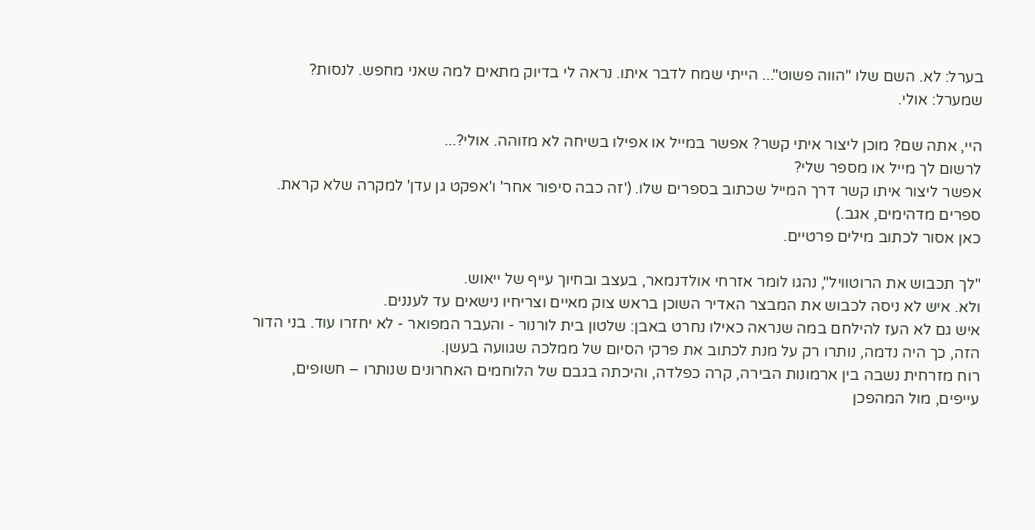בערל: לא. השם שלו "הווה פשוט"... הייתי שמח לדבר איתו. נראה לי בדיוק מתאים למה שאני מחפש. לנסות?
שמערל: אולי.

היי, אתה שם? מוכן ליצור איתי קשר? אפשר במייל או אפילו בשיחה לא מזוהה. אולי?...
לרשום לך מייל או מספר שלי?
אפשר ליצור איתו קשר דרך המייל שכתוב בספרים שלו. ('זה כבה סיפור אחר' ו'אפקט גן עדן' למקרה שלא קראת. ספרים מדהימים, אגב.)
כאן אסור לכתוב מילים פרטיים.

"לך תכבוש את הרוטוויל", נהגו לומר אזרחי אולדנמאר, בעצב ובחיוך עייף של ייאוש.
ולא. איש לא ניסה לכבוש את המבצר האדיר השוכן בראש צוק מאיים וצריחיו נישאים עד לעננים.
איש גם לא העז להילחם במה שנראה כאילו נחרט באבן: שלטון בית לורנור - והעבר המפואר - לא יחזרו עוד. בני הדור הזה, כך היה נדמה, נותרו רק על מנת לכתוב את פרקי הסיום של ממלכה שגוועה בעשן.
רוח מזרחית נשבה בין ארמונות הבירה, קרה כפלדה, והיכתה בגבם של הלוחמים האחרונים שנותרו – חשופים, עייפים, מול המהפכן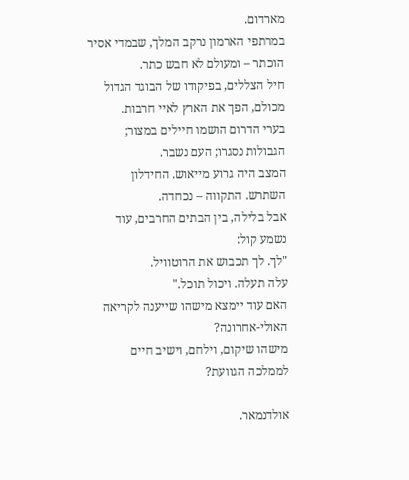מארדום.
במרתפי הארמון נרקב המלך, שבמדי אסיר הוכתר – ומעולם לא חבש כתר.
חיל הצללים, בפיקודו של הבוגד הגדול מכולם, הפך את הארץ לאיי חרבות.
בערי הדרום הושמו חיילים במצור; הגבולות נסגרו; העם נשבר.
המצב היה גרוע מייאוש. החידלון השתרש. התקווה – נכחדה.
אבל בלילה, בין הבתים החרבים, עוד נשמע קול:
"לך. לך תכבוש את הרוטוויל.
עלה תעלה. ויכול תוכל."
האם עוד יימצא מישהו שייענה לקריאה האולי-אחרונה?
מישהו שיקום, וילחם, וישיב חיים לממלכה הגוועת?

אולדנמאר.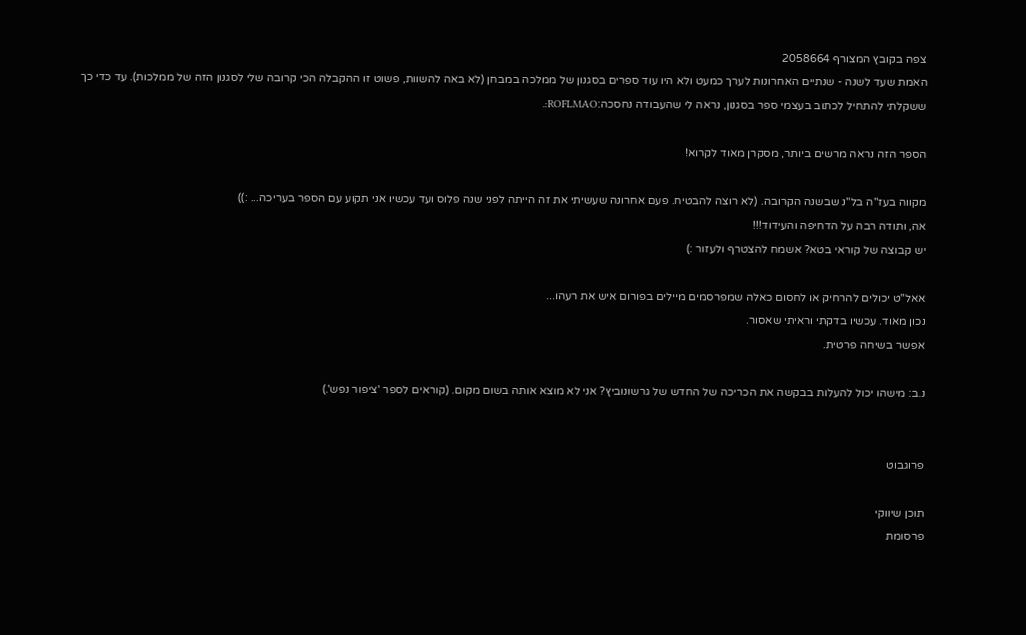צפה בקובץ המצורף 2058664
האמת שעד לשנה - שנתיים האחרונות לערך כמעט ולא היו עוד ספרים בסגנון של ממלכה במבחן (לא באה להשוות, פשוט זו ההקבלה הכי קרובה שלי לסגנון הזה של ממלכות). עד כדי כך ששקלתי להתחיל לכתוב בעצמי ספר בסגנון, נראה לי שהעבודה נחסכה:ROFLMAO:.

הספר הזה נראה מרשים ביותר, מסקרן מאוד לקרוא!

מקווה בעז"ה בל"נ שבשנה הקרובה. (לא רוצה להבטיח. פעם אחרונה שעשיתי את זה הייתה לפני שנה פלוס ועד עכשיו אני תקוע עם הספר בעריכה... :))
אה, ותודה רבה על הדחיפה והעידוד!!!
יש קבוצה של קוראי בטא? אשמח להצטרף ולעזור :)

אאל"ט יכולים להרחיק או לחסום כאלה שמפרסמים מיילים בפורום איש את רעהו...
נכון מאוד. עכשיו בדקתי וראיתי שאסור.
אפשר בשיחה פרטית.

נ.ב: מישהו יכול להעלות בבקשה את הכריכה של החדש של גרשונוביץ? אני לא מוצא אותה בשום מקום. (קוראים לספר 'ציפור נפש'.)


פרוגבוט

תוכן שיווקי
פרסומת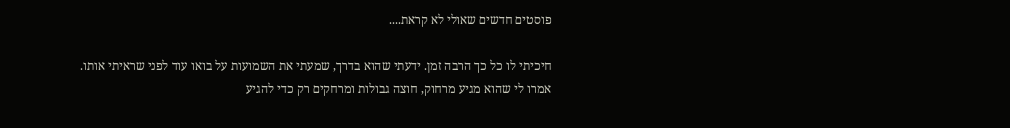פוסטים חדשים שאולי לא קראת....

חיכיתי לו כל כך הרבה זמן. ידעתי שהוא בדרך, שמעתי את השמועות על בואו עוד לפני שראיתי אותו. אמרו לי שהוא מגיע מרחוק, חוצה גבולות ומרחקים רק כדי להגיע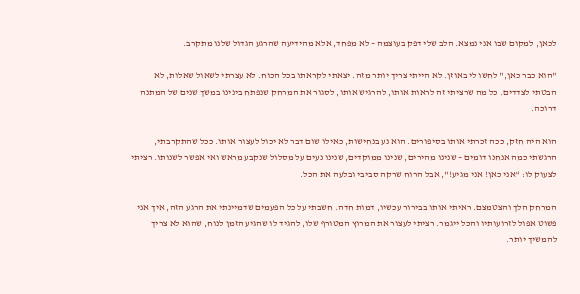לכאן, למקום שבו אני נמצא. הלב שלי דפק בעוצמה – לא מפחד, אלא מהידיעה שהרגע הגדול שלנו מתקרב.

"הוא כבר כאן," לחשו לי באוזן. לא הייתי צריך יותר מזה. יצאתי לקראתו בכל הכוח. לא עצרתי לשאול שאלות, לא הבטתי לצדדים. כל מה שרציתי זה לראות אותו, להרגיש אותו, לסגור את המרחק שנפתח בינינו במשך שנים של המתנה דרוכה.

הוא היה חזק, ככה זכרתי אותו בסיפורים. הוא נע בנחישות, כאילו שום דבר לא יכול לעצור אותו. ככל שהתקרבתי, הרגשתי כמה אנחנו דומים – שנינו מהירים, שנינו ממוקדים, שנינו נעים על מסלול שנקבע מראש ואי אפשר לשנותו. רציתי לצעוק לו: “אני כאן! אני מגיע!", אבל הרוח שרקה סביבי ובלעה את הכל.

המרחק הלך והצטמצם. ראיתי אותו בבירור עכשיו, דמות חדה. חשבתי על כל הפעמים שדמיינתי את הרגע הזה, איך אני פשוט אפול לזרועותיו והכל ייגמר. רציתי לעצור את המרוץ המטורף שלו, להגיד לו שהגיע הזמן לנוח, שהוא לא צריך להמשיך יותר.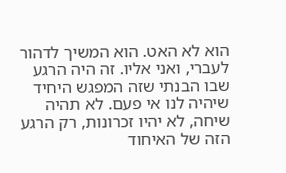הוא לא האט. הוא המשיך לדהור לעברי, ואני אליו. זה היה הרגע שבו הבנתי שזה המפגש היחיד שיהיה לנו אי פעם. לא תהיה שיחה, לא יהיו זכרונות, רק הרגע הזה של האיחוד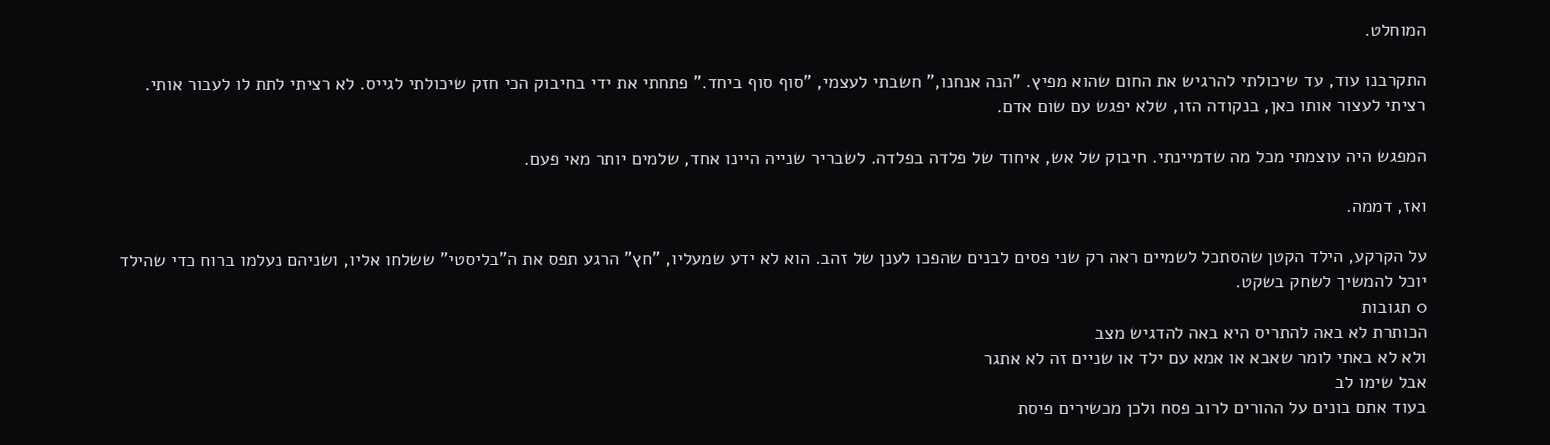המוחלט.

התקרבנו עוד, עד שיכולתי להרגיש את החום שהוא מפיץ. "הנה אנחנו," חשבתי לעצמי, "סוף סוף ביחד." פתחתי את ידי בחיבוק הכי חזק שיכולתי לגייס. לא רציתי לתת לו לעבור אותי. רציתי לעצור אותו כאן, בנקודה הזו, שלא יפגש עם שום אדם.

המפגש היה עוצמתי מכל מה שדמיינתי. חיבוק של אש, איחוד של פלדה בפלדה. לשבריר שנייה היינו אחד, שלמים יותר מאי פעם.

ואז, דממה.

על הקרקע, הילד הקטן שהסתכל לשמיים ראה רק שני פסים לבנים שהפכו לענן של זהב. הוא לא ידע שמעליו, "חץ" הרגע תפס את ה"בליסטי" ששלחו אליו, ושניהם נעלמו ברוח כדי שהילד יוכל להמשיך לשחק בשקט.
0 תגובות
הכותרת לא באה להתריס היא באה להדגיש מצב
ולא לא באתי לומר שאבא או אמא עם ילד או שניים זה לא אתגר
אבל שימו לב
בעוד אתם בונים על ההורים לרוב פסח ולכן מכשירים פיסת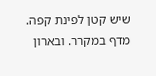שיש קטן לפינת קפה. מדף במקרר. ובארון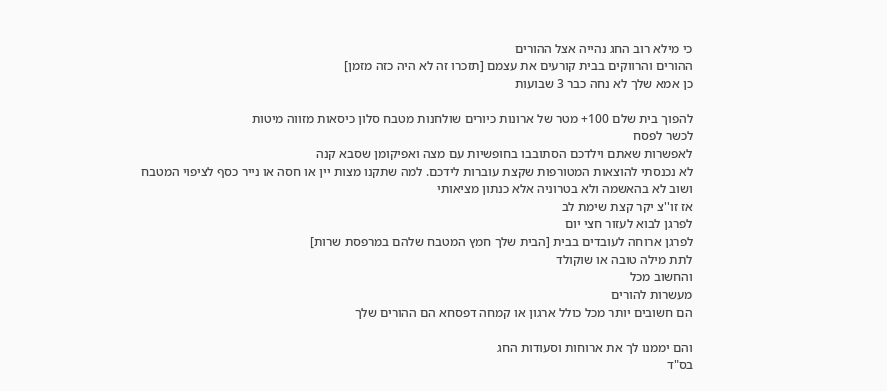כי מילא רוב החג נהייה אצל ההורים
ההורים והרווקים בבית קורעים את עצמם [תזכרו זה לא היה כזה מזמן]
כן אמא שלך לא נחה כבר 3 שבועות

להפוך בית שלם 100+ מטר של ארונות כיורים שולחנות מטבח סלון כיסאות מזווה מיטות
לכשר לפסח
לאפשרות שאתם וילדכם הסתובבו בחופשיות עם מצה ואפיקומן שסבא קנה
לא נכנסתי להוצאות המטורפות שקצת עוברות לידכם. למה שתקנו מצות יין או חסה או נייר כסף לציפוי המטבח
ושוב לא בהאשמה ולא בטרוניה אלא כנתון מציאותי
אז זו''צ יקר קצת שימת לב
לפרגן לבוא לעזור חצי יום
לפרגן ארוחה לעובדים בבית [הבית שלך חמץ המטבח שלהם במרפסת שרות]
לתת מילה טובה או שוקולד
והחשוב מכל
מעשרות להורים
הם חשובים יותר מכל כולל ארגון או קמחה דפסחא הם ההורים שלך

והם יממנו לך את ארוחות וסעודות החג
בס"ד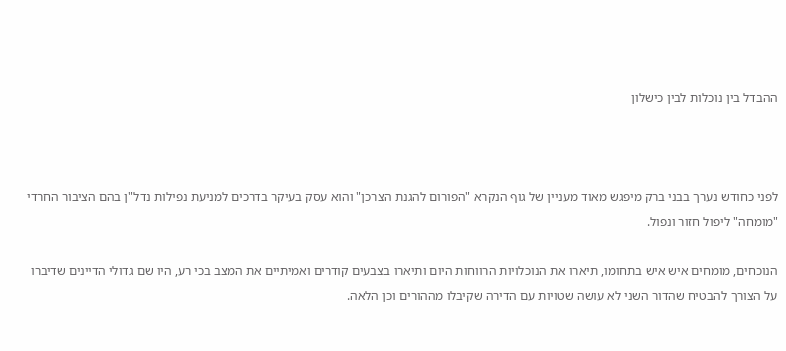ההבדל בין נוכלות לבין כישלון



לפני כחודש נערך בבני ברק מיפגש מאוד מעניין של גוף הנקרא "הפורום להגנת הצרכן" והוא עסק בעיקר בדרכים למניעת נפילות נדל"ן בהם הציבור החרדי "מומחה" ליפול חזור ונפול.

הנוכחים, מומחים איש איש בתחומו, תיארו את הנוכלויות הרווחות היום ותיארו בצבעים קודרים ואמיתיים את המצב בכי רע, היו שם גדולי הדיינים שדיברו על הצורך להבטיח שהדור השני לא עושה שטויות עם הדירה שקיבלו מההורים וכן הלאה.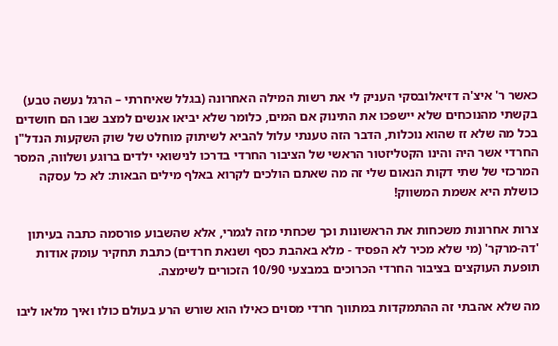כאשר ר' איצ'ה דזיאלובסקי העניק לי את רשות המילה האחרונה (בגלל שאיחרתי – הרגל נעשה טבע) בקשתי מהנוכחים שלא יישפכו את התינוק אם המים, כלומר שלא יביאו אנשים למצב שבו הם חושדים בכל מה שלא זז שהוא נוכלות, הדבר הזה טענתי עלול להביא לשיתוק מוחלט של שוק השקעות הנדל"ן החרדי אשר היה והינו הקטליזטור הראשי של הציבור החרדי בדרכו לנישואי ילדים ברוגע ושלווה, המסר המרכזי של שתי דקות הנאום שלי זה מה שאתם הולכים לקרוא באלף מילים הבאות: לא כל עסקה כושלת היא אשמת המשווק!

צרות אחרונות משכחות את הראשונות וכך שכחתי מזה לגמרי, אלא שהשבוע פורסמה כתבה בעיתון 'דה-מרקר' (מי שלא מכיר לא הפסיד - מלא באהבת כסף ושנאת חרדים) כתבת תחקיר עומק אודות תופעת העוקצים בציבור החרדי הכרוכים במבצעי 10/90 הזכורים לשימצה.

מה שלא אהבתי זה ההתמקדות במתווך חרדי מסוים כאילו הוא שורש הרע בעולם כולו ואיך מלאו ליבו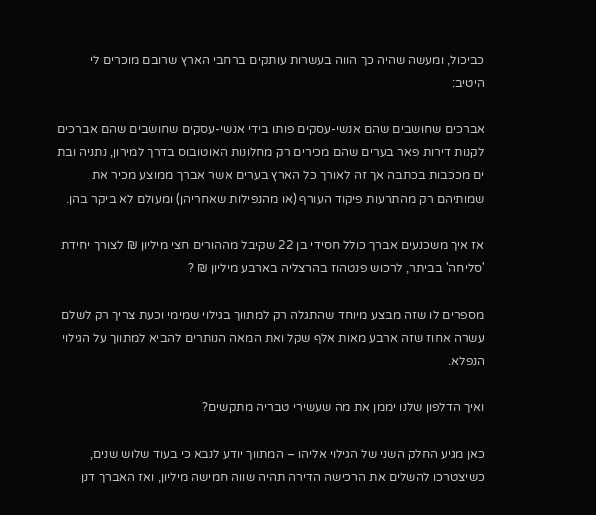כביכול, ומעשה שהיה כך הווה בעשרות עותקים ברחבי הארץ שרובם מוכרים לי היטיב:

אברכים שחושבים שהם אנשי-עסקים פותו בידי אנשי-עסקים שחושבים שהם אברכים לקנות דירות פאר בערים שהם מכירים רק מחלונות האוטובוס בדרך למירון, נתניה ובת ים מככבות בכתבה אך זה לאורך כל הארץ בערים אשר אברך ממוצע מכיר את שמותיהם רק מהתרעות פיקוד העורף (או מהנפילות שאחריהן) ומעולם לא ביקר בהן.

אז איך משכנעים אברך כולל חסידי בן 22 שקיבל מההורים חצי מיליון ₪ לצורך יחידת 'סליחה' בביתר, לרכוש פנטהוז בהרצליה בארבע מיליון ₪ ?

מספרים לו שזה מבצע מיוחד שהתגלה רק למתווך בגילוי שמימי וכעת צריך רק לשלם עשרה אחוז שזה ארבע מאות אלף שקל ואת המאה הנותרים להביא למתווך על הגילוי הנפלא.

ואיך הדלפון שלנו יממן את מה שעשירי טבריה מתקשים?

כאן מגיע החלק השני של הגילוי אליהו – המתווך יודע לנבא כי בעוד שלוש שנים, כשיצטרכו להשלים את הרכישה הדירה תהיה שווה חמישה מיליון, ואז האברך דנן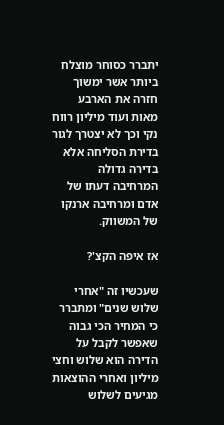יתברר כסוחר מוצלח ביותר אשר ימשוך חזרה את הארבע מאות ועוד מיליון רווח נקי וכך לא יצטרך לגור בדירת הסליחה אלא בדירה גדולה המרחיבה דעתו של אדם ומרחיבה ארנקו של המשווק.

אז איפה הקצ'?

שעכשיו זה "אחרי שלוש שנים" ומתברר כי המחיר הכי גבוה שאפשר לקבל על הדירה הוא שלוש וחצי מיליון ואחרי ההוצאות מגיעים לשלוש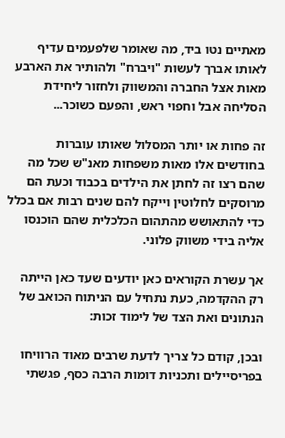מאתיים נטו ביד, מה שאומר שלפעמים עדיף לאותו אברך לעשות "ויברח" ולהותיר את הארבע מאות אצל החברה והמשווק ולחזור ליחידת הסליחה אבל וחפוי ראש, והפעם כשוכר...

זה פחות או יותר המסלול שאותו עוברות בחודשים אלו מאות משפחות מאנ"ש שכל מה שהם רצו זה לחתן את הילדים בכבוד וכעת הם מרוסקים לחלוטין וייקח להם שנים רבות אם בכלל כדי להתאושש מהתהום הכלכלית שהם הוכנסו אליה בידי משווק פלוני.

אך עשרת הקוראים כאן יודעים שעד כאן הייתה רק ההקדמה, כעת נתחיל עם הניתוח הכואב של הנתונים ואת הצד של לימוד זכות:

ובכן, קודם כל צריך לדעת שרבים מאוד הרוויחו בפריסיילים ותכניות דומות הרבה כסף, פגשתי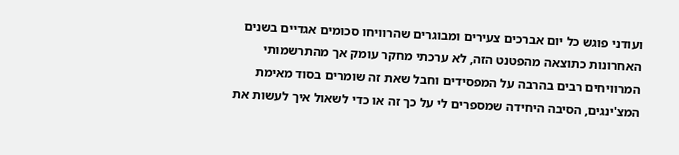ועודני פוגש כל יום אברכים צעירים ומבוגרים שהרוויחו סכומים אגדיים בשנים האחרונות כתוצאה מהפטנט הזה, לא ערכתי מחקר עומק אך מהתרשמותי המרוויחים רבים בהרבה על המפסידים וחבל שאת זה שומרים בסוד מאימת המצ'ינגים, הסיבה היחידה שמספרים לי על כך זה או כדי לשאול איך לעשות את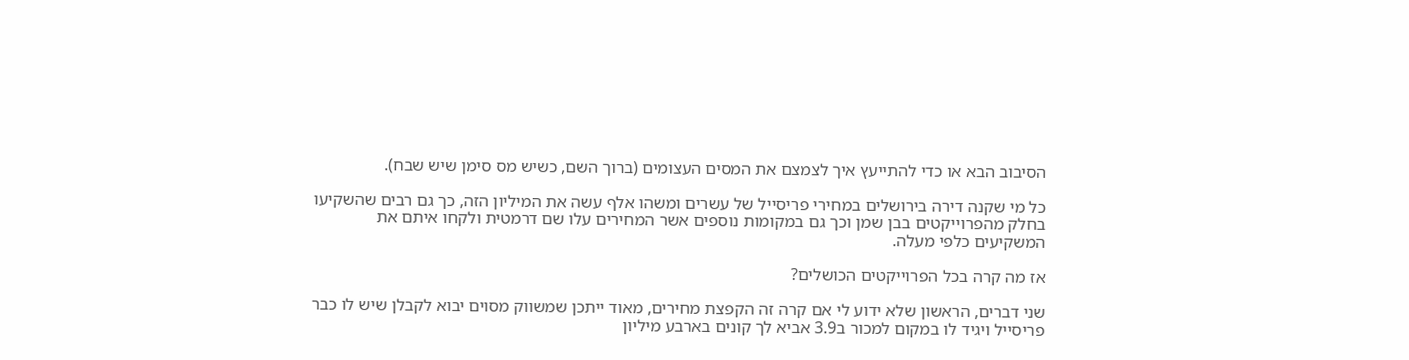הסיבוב הבא או כדי להתייעץ איך לצמצם את המסים העצומים (ברוך השם, כשיש מס סימן שיש שבח).

כל מי שקנה דירה בירושלים במחירי פריסייל של עשרים ומשהו אלף עשה את המיליון הזה, כך גם רבים שהשקיעו בחלק מהפרוייקטים בבן שמן וכך גם במקומות נוספים אשר המחירים עלו שם דרמטית ולקחו איתם את המשקיעים כלפי מעלה.

אז מה קרה בכל הפרוייקטים הכושלים?

שני דברים, הראשון שלא ידוע לי אם קרה זה הקפצת מחירים, מאוד ייתכן שמשווק מסוים יבוא לקבלן שיש לו כבר פריסייל ויגיד לו במקום למכור ב3.9 אביא לך קונים בארבע מיליון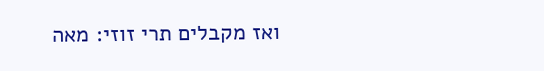ואז מקבלים תרי זוזי: מאה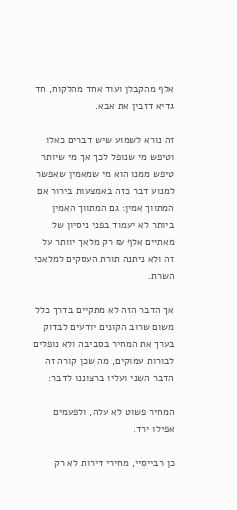אלף מהקבלן ועוד אחד מהלקוח, חד גדיא דזבין את אבא.

זה נורא לשמוע שיש דברים כאלו וטיפש מי שנופל לכך אך מי שיותר טיפש ממנו הוא מי שמאמין שאפשר למנוע דבר כזה באמצעות בירור אם המתווך אמין: גם המתווך האמין ביותר לא יעמוד בפני ניסיון של מאתיים אלף ₪ רק מלאך יוותר על זה ולא ניתנה תורת העסקים למלאכי השרת.

אך הדבר הזה לא מתקיים בדרך כלל משום שרוב הקונים יודעים לבדוק בערך את המחיר בסביבה ולא נופלים לבורות עמוקים, מה שכן קורה זה הדבר השני ועליו ברצוננו לדבר:

המחיר פשוט לא עלה, ולפעמים אפילו ירד.

כן רבייסיי, מחירי דירות לא רק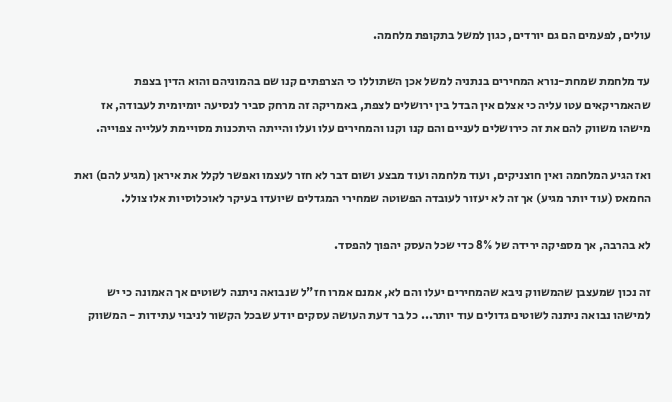עולים, לפעמים הם גם יורדים, כגון למשל בתקופת מלחמה.

עד מלחמת שמחת-נורא המחירים בנתניה למשל אכן השתוללו כי הצרפתים קנו שם בהמוניהם והוא הדין בצפת שהאמריקאים עטו עליה כי אצלם אין הבדל בין ירושלים לצפת, באמריקה זה מרחק סביר לנסיעה יומיומית לעבודה, אז מישהו משווק להם את זה כירושלים לעניים והם קנו וקנו והמחירים עלו ועלו והייתה היתכנות מסויימת לעלייה צפוייה.

ואז הגיע המלחמה ואין חוצניקים, ועוד מלחמה ועוד מבצע ושום דבר לא חזר לעצמו ואפשר לקלל את איראן (מגיע להם) ואת החמאס (עוד יותר מגיע) אך זה לא יעזור לעובדה הפשוטה שמחירי המגדלים שיועדו בעיקר לאוכלוסיות אלו צולל.

לא בהרבה, אך מספיקה ירידה של 8% כדי שכל העסק יהפוך להפסד.

זה נכון שמעצבן שהמשווק ניבא שהמחירים יעלו והם לא, אמנם אמרו חז"ל שנבואה ניתנה לשוטים אך האמונה כי יש למישהו נבואה ניתנה לשוטים גדולים עוד יותר... כל בר דעת העושה עסקים יודע שבכל הקשור לניבוי עתידות - המשווק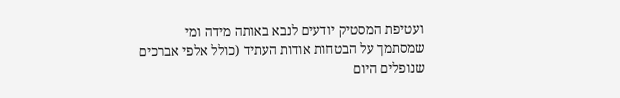ועטיפת המסטיק יודעים לנבא באותה מידה ומי שמסתמך על הבטחות אודות העתיד (כולל אלפי אברכים שנופלים היום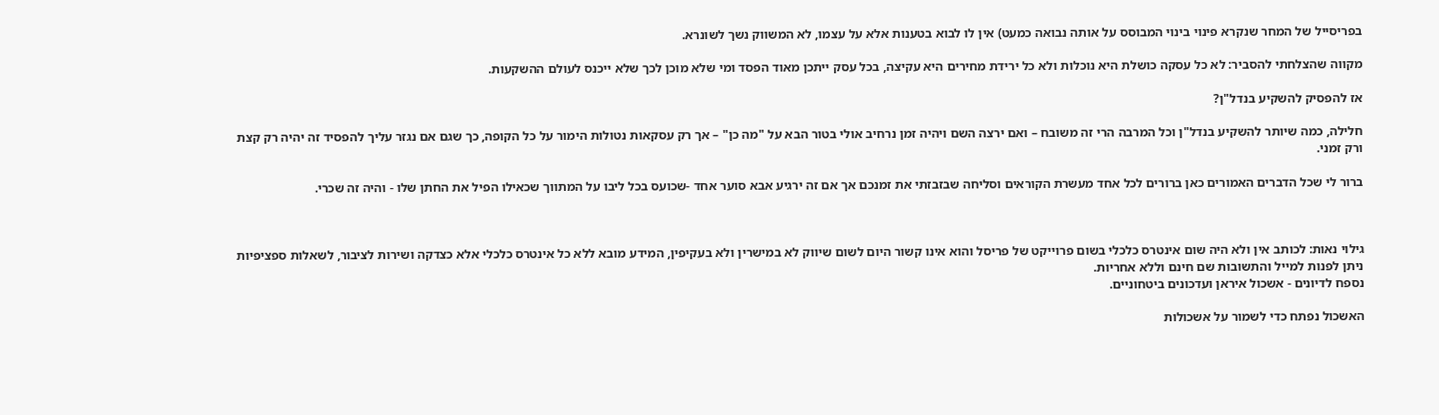בפריסייל של המחר שנקרא פינוי בינוי המבוסס על אותה נבואה כמעט) אין לו לבוא בטענות אלא על עצמו, לא המשווק נשך לשונרא.

מקווה שהצלחתי להסביר: לא כל עסקה כושלת היא נוכלות ולא כל ירידת מחירים היא עקיצה, בכל עסק ייתכן מאוד הפסד ומי שלא מוכן לכך שלא ייכנס לעולם ההשקעות.

אז להפסיק להשקיע בנדל"ן?

חלילה, כמה שיותר להשקיע בנדל"ן וכל המרבה הרי זה משובח – ואם ירצה השם ויהיה זמן נרחיב אולי בטור הבא על "מה כן" – אך רק עסקאות נטולות הימור על כל הקופה, כך שגם אם נגזר עליך להפסיד זה יהיה רק קצת ורק זמני.

ברור לי שכל הדברים האמורים כאן ברורים לכל אחד מעשרת הקוראים וסליחה שבזבזתי את זמנכם אך אם זה ירגיע אבא סוער אחד -שכועס בכל ליבו על המתווך שכאילו הפיל את החתן שלו - והיה זה שכרי.



גילוי נאות: לכותב אין ולא היה שום אינטרס כלכלי בשום פרוייקט של פריסל והוא אינו קשור היום לשום שיווק לא במישרין ולא בעקיפין, המידע מובא ללא כל אינטרס כלכלי אלא כצדקה ושירות לציבור, לשאלות ספציפיות ניתן לפנות למייל והתשובות שם חינם וללא אחריות.
נספח לדיונים - אשכול איראן ועדכונים ביטחוניים.

האשכול נפתח כדי לשמור על אשכולות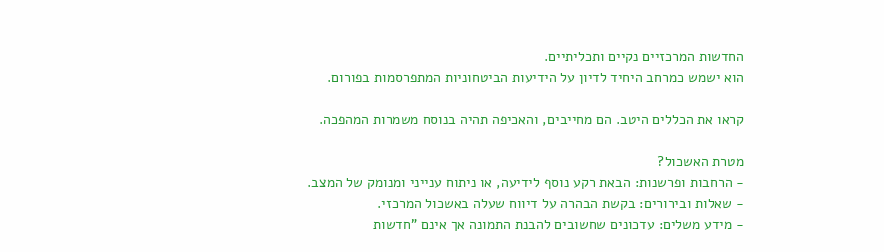החדשות המרכזיים נקיים ותכליתיים.
הוא ישמש כמרחב היחיד לדיון על הידיעות הביטחוניות המתפרסמות בפורום.

קראו את הכללים היטב. הם מחייבים, והאכיפה תהיה בנוסח משמרות המהפכה.

מטרת האשכול?
- הרחבות ופרשנות: הבאת רקע נוסף לידיעה, או ניתוח ענייני ומנומק של המצב.
- שאלות ובירורים: בקשת הבהרה על דיווח שעלה באשכול המרכזי.
- מידע משלים: עדכונים שחשובים להבנת התמונה אך אינם "חדשות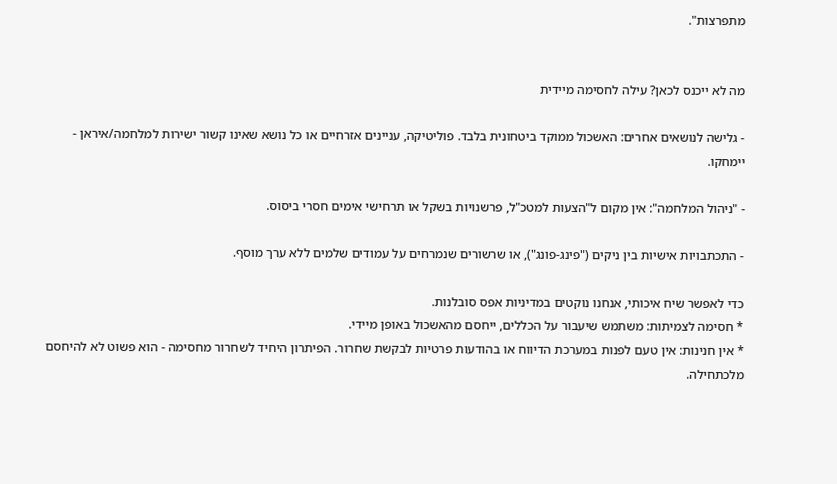מתפרצות".


מה לא ייכנס לכאן? עילה לחסימה מיידית

- גלישה לנושאים אחרים: האשכול ממוקד ביטחונית בלבד. פוליטיקה, עניינים אזרחיים או כל נושא שאינו קשור ישירות למלחמה/איראן - יימחקו.

- "ניהול המלחמה": אין מקום ל"הצעות למטכ"ל, פרשנויות בשקל או תרחישי אימים חסרי ביסוס.

- התכתבויות אישיות בין ניקים ("פינג-פונג"), או שרשורים שנמרחים על עמודים שלמים ללא ערך מוסף.

כדי לאפשר שיח איכותי, אנחנו נוקטים במדיניות אפס סובלנות.
* חסימה לצמיתות: משתמש שיעבור על הכללים, ייחסם מהאשכול באופן מיידי.
* אין חנינות: אין טעם לפנות במערכת הדיווח או בהודעות פרטיות לבקשת שחרור. הפיתרון היחיד לשחרור מחסימה - הוא פשוט לא להיחסם מלכתחילה.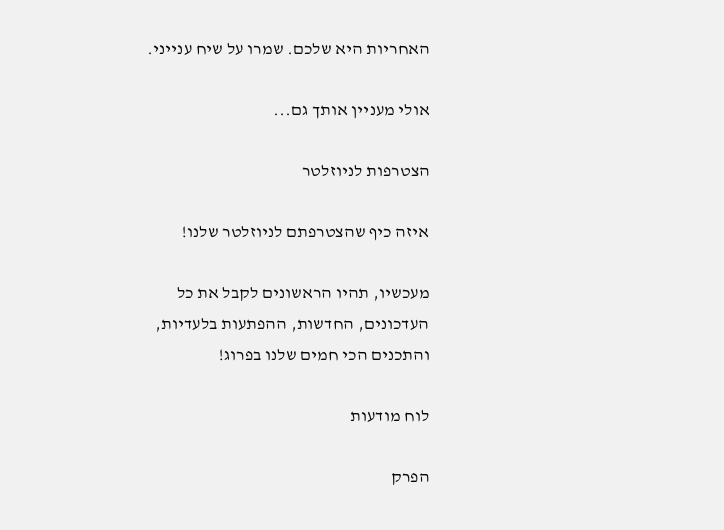האחריות היא שלכם. שמרו על שיח ענייני.

אולי מעניין אותך גם...

הצטרפות לניוזלטר

איזה כיף שהצטרפתם לניוזלטר שלנו!

מעכשיו, תהיו הראשונים לקבל את כל העדכונים, החדשות, ההפתעות בלעדיות, והתכנים הכי חמים שלנו בפרוג!

לוח מודעות

הפרק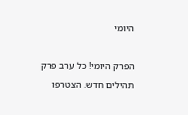היומי

הפרק היומי! כל ערב פרק תהילים חדש. הצטרפו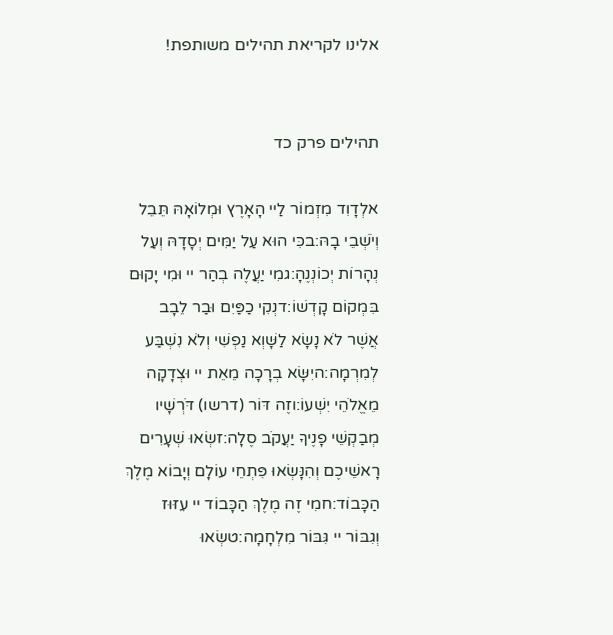אלינו לקריאת תהילים משותפת!


תהילים פרק כד

אלְדָוִד מִזְמוֹר לַיי הָאָרֶץ וּמְלוֹאָהּ תֵּבֵל וְיֹשְׁבֵי בָהּ:בכִּי הוּא עַל יַמִּים יְסָדָהּ וְעַל נְהָרוֹת יְכוֹנְנֶהָ:גמִי יַעֲלֶה בְהַר יי וּמִי יָקוּם בִּמְקוֹם קָדְשׁוֹ:דנְקִי כַפַּיִם וּבַר לֵבָב אֲשֶׁר לֹא נָשָׂא לַשָּׁוְא נַפְשִׁי וְלֹא נִשְׁבַּע לְמִרְמָה:היִשָּׂא בְרָכָה מֵאֵת יי וּצְדָקָה מֵאֱלֹהֵי יִשְׁעוֹ:וזֶה דּוֹר (דרשו) דֹּרְשָׁיו מְבַקְשֵׁי פָנֶיךָ יַעֲקֹב סֶלָה:זשְׂאוּ שְׁעָרִים רָאשֵׁיכֶם וְהִנָּשְׂאוּ פִּתְחֵי עוֹלָם וְיָבוֹא מֶלֶךְ הַכָּבוֹד:חמִי זֶה מֶלֶךְ הַכָּבוֹד יי עִזּוּז וְגִבּוֹר יי גִּבּוֹר מִלְחָמָה:טשְׂאוּ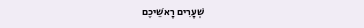שְׁעָרִים רָאשֵׁיכֶם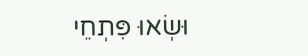וּשְׂאוּ פִּתְחֵי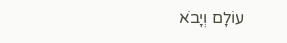עוֹלָם וְיָבֹא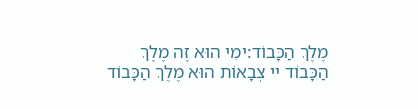מֶלֶךְ הַכָּבוֹד:ימִי הוּא זֶה מֶלֶךְ הַכָּבוֹד יי צְבָאוֹת הוּא מֶלֶךְ הַכָּבוֹד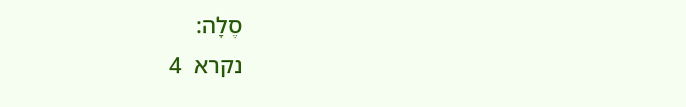סֶלָה:
נקרא  4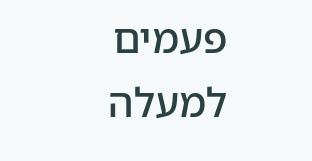פעמים
למעלה